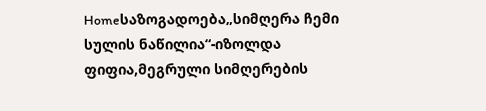Homeსაზოგადოება„სიმღერა ჩემი სულის ნაწილია“-იზოლდა ფიფია,მეგრული სიმღერების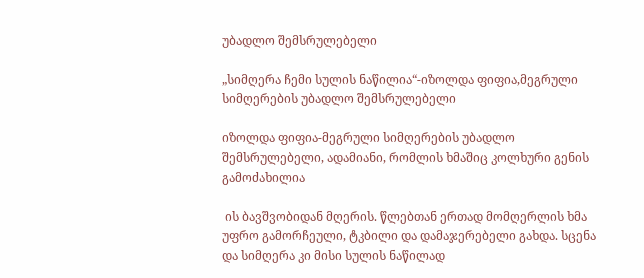უბადლო შემსრულებელი

„სიმღერა ჩემი სულის ნაწილია“-იზოლდა ფიფია,მეგრული სიმღერების უბადლო შემსრულებელი

იზოლდა ფიფია-მეგრული სიმღერების უბადლო შემსრულებელი, ადამიანი, რომლის ხმაშიც კოლხური გენის გამოძახილია

 ის ბავშვობიდან მღერის. წლებთან ერთად მომღერლის ხმა  უფრო გამორჩეული, ტკბილი და დამაჯერებელი გახდა. სცენა და სიმღერა კი მისი სულის ნაწილად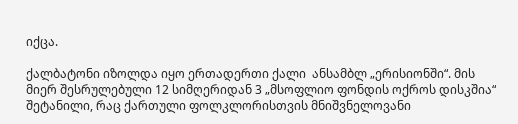იქცა.

ქალბატონი იზოლდა იყო ერთადერთი ქალი  ანსამბლ „ერისიონში“. მის მიერ შესრულებული 12 სიმღერიდან 3 „მსოფლიო ფონდის ოქროს დისკშია“ შეტანილი, რაც ქართული ფოლკლორისთვის მნიშვნელოვანი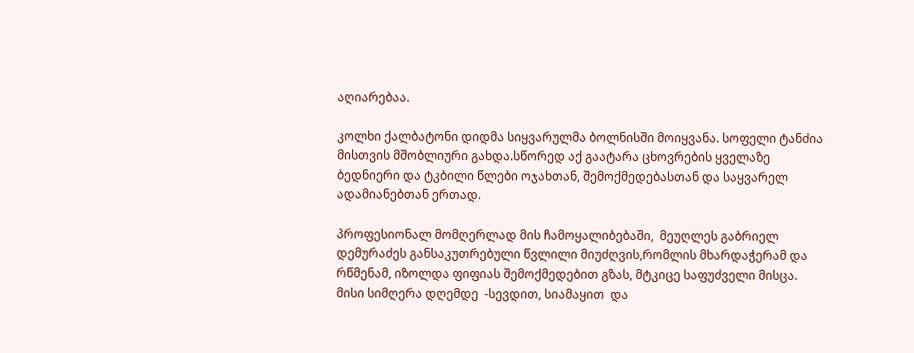აღიარებაა.

კოლხი ქალბატონი დიდმა სიყვარულმა ბოლნისში მოიყვანა. სოფელი ტანძია მისთვის მშობლიური გახდა.სწორედ აქ გაატარა ცხოვრების ყველაზე ბედნიერი და ტკბილი წლები ოჯახთან, შემოქმედებასთან და საყვარელ ადამიანებთან ერთად.

პროფესიონალ მომღერლად მის ჩამოყალიბებაში,  მეუღლეს გაბრიელ დემურაძეს განსაკუთრებული წვლილი მიუძღვის,რომლის მხარდაჭერამ და რწმენამ, იზოლდა ფიფიას შემოქმედებით გზას, მტკიცე საფუძველი მისცა. მისი სიმღერა დღემდე  -სევდით, სიამაყით  და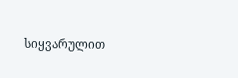სიყვარულით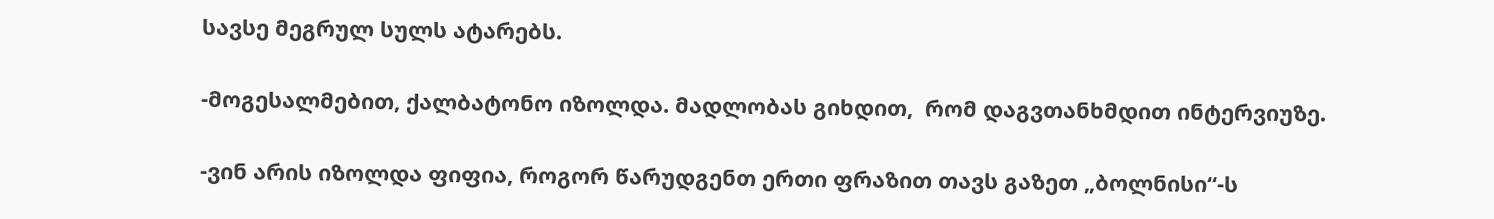სავსე მეგრულ სულს ატარებს.

-მოგესალმებით, ქალბატონო იზოლდა. მადლობას გიხდით,  რომ დაგვთანხმდით ინტერვიუზე.

-ვინ არის იზოლდა ფიფია, როგორ წარუდგენთ ერთი ფრაზით თავს გაზეთ „ბოლნისი“-ს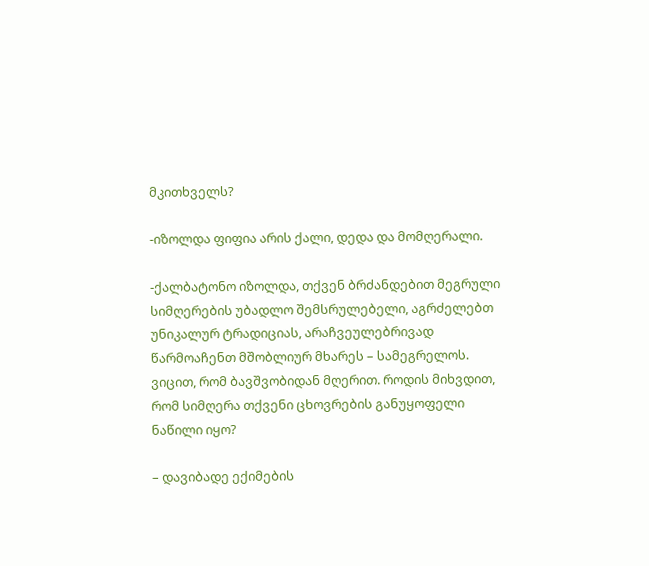მკითხველს?

-იზოლდა ფიფია არის ქალი, დედა და მომღერალი.

-ქალბატონო იზოლდა, თქვენ ბრძანდებით მეგრული სიმღერების უბადლო შემსრულებელი, აგრძელებთ უნიკალურ ტრადიციას, არაჩვეულებრივად წარმოაჩენთ მშობლიურ მხარეს – სამეგრელოს. ვიცით, რომ ბავშვობიდან მღერით. როდის მიხვდით, რომ სიმღერა თქვენი ცხოვრების განუყოფელი ნაწილი იყო?

– დავიბადე ექიმების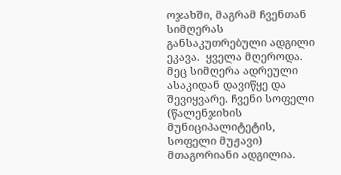ოჯახში, მაგრამ ჩვენთან სიმღერას განსაკუთრებული ადგილი ეკავა.  ყველა მღეროდა. მეც სიმღერა ადრეული ასაკიდან დავიწყე და შევიყვარე. ჩვენი სოფელი (წალენჯიხის მუნიციპალიტეტის, სოფელი მუჟავი) მთაგორიანი ადგილია.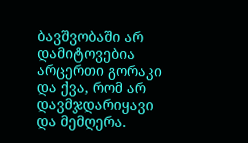ბავშვობაში არ დამიტოვებია არცერთი გორაკი და ქვა, რომ არ დავმჯდარიყავი და მემღერა.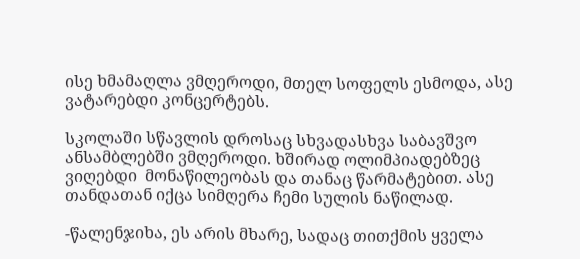ისე ხმამაღლა ვმღეროდი, მთელ სოფელს ესმოდა, ასე  ვატარებდი კონცერტებს.

სკოლაში სწავლის დროსაც სხვადასხვა საბავშვო ანსამბლებში ვმღეროდი. ხშირად ოლიმპიადებზეც ვიღებდი  მონაწილეობას და თანაც წარმატებით. ასე თანდათან იქცა სიმღერა ჩემი სულის ნაწილად.

-წალენჯიხა, ეს არის მხარე, სადაც თითქმის ყველა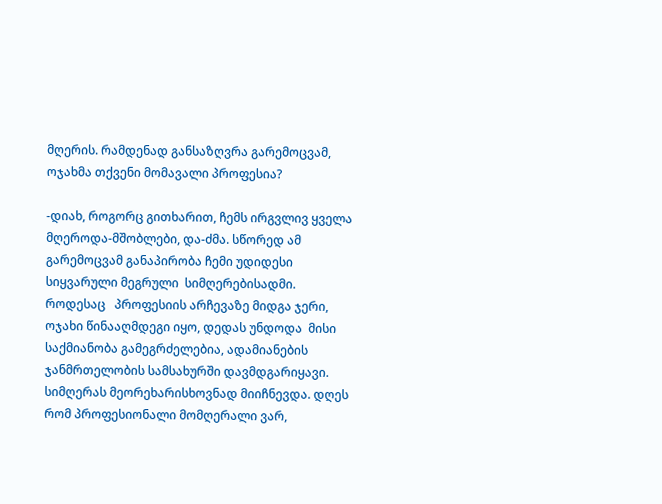მღერის. რამდენად განსაზღვრა გარემოცვამ, ოჯახმა თქვენი მომავალი პროფესია?

-დიახ, როგორც გითხარით, ჩემს ირგვლივ ყველა მღეროდა-მშობლები, და-ძმა. სწორედ ამ გარემოცვამ განაპირობა ჩემი უდიდესი სიყვარული მეგრული  სიმღერებისადმი.  როდესაც   პროფესიის არჩევაზე მიდგა ჯერი, ოჯახი წინააღმდეგი იყო, დედას უნდოდა  მისი საქმიანობა გამეგრძელებია, ადამიანების ჯანმრთელობის სამსახურში დავმდგარიყავი. სიმღერას მეორეხარისხოვნად მიიჩნევდა. დღეს რომ პროფესიონალი მომღერალი ვარ,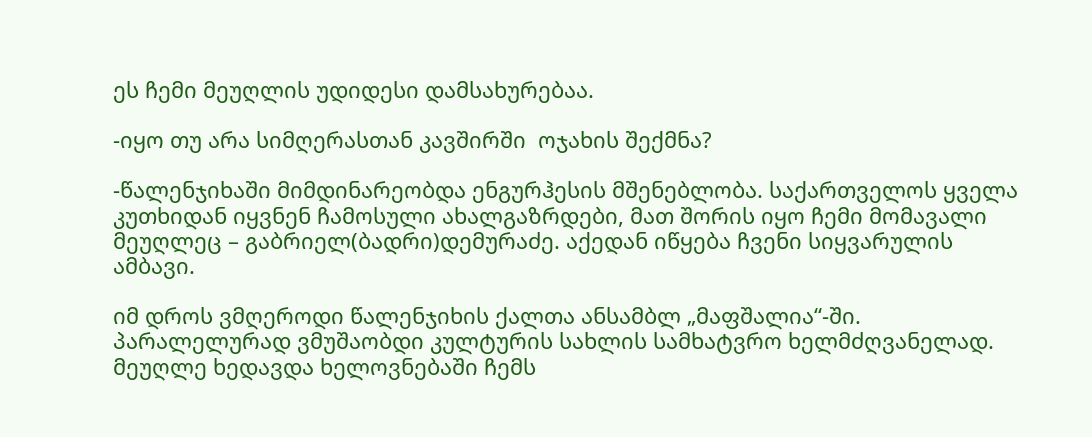ეს ჩემი მეუღლის უდიდესი დამსახურებაა.

-იყო თუ არა სიმღერასთან კავშირში  ოჯახის შექმნა?

-წალენჯიხაში მიმდინარეობდა ენგურჰესის მშენებლობა. საქართველოს ყველა კუთხიდან იყვნენ ჩამოსული ახალგაზრდები, მათ შორის იყო ჩემი მომავალი მეუღლეც – გაბრიელ(ბადრი)დემურაძე. აქედან იწყება ჩვენი სიყვარულის ამბავი.

იმ დროს ვმღეროდი წალენჯიხის ქალთა ანსამბლ „მაფშალია“-ში. პარალელურად ვმუშაობდი კულტურის სახლის სამხატვრო ხელმძღვანელად. მეუღლე ხედავდა ხელოვნებაში ჩემს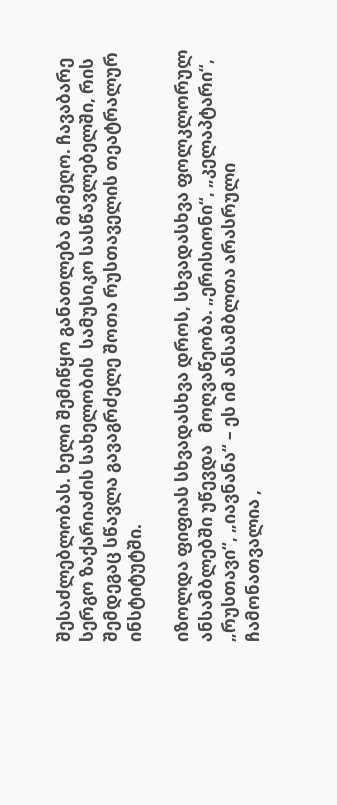შესაძლებლობას. ხელი შემიწყო განათლება მიმეღო. ჩავაბარე სერგო ზაქარიაძის სახელობის  სამუსიკო სასწავლებელში, რის შემდეგაც სწავლა გავაგრძელე შოთა რუსთაველის თეატრალურ ინსტიტუტში.

იზოლდა ფიფიას სხვადასხვა დროს, სხვადასხვა ფოლკლორულ ანსამბლებში უწევდა   მოღვაწეობა. „ერისიონი“, „კელაპტარი“, „რუსთავი“, „იავნანა“ – ეს იმ ანსამბლთა არასრული ჩამონათვალია ,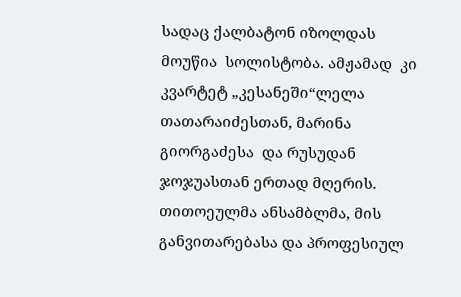სადაც ქალბატონ იზოლდას მოუწია  სოლისტობა. ამჟამად  კი კვარტეტ „კესანეში“ლელა თათარაიძესთან, მარინა გიორგაძესა  და რუსუდან ჯოჯუასთან ერთად მღერის. თითოეულმა ანსამბლმა, მის განვითარებასა და პროფესიულ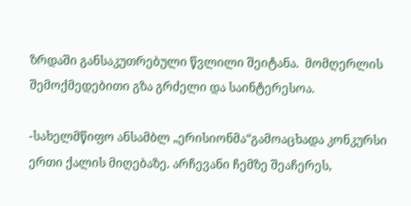ზრდაში განსაკუთრებული წვლილი შეიტანა.  მომღერლის  შემოქმედებითი გზა გრძელი და საინტერესოა.

-სახელმწიფო ანსამბლ „ერისიონმა“გამოაცხადა კონკურსი ერთი ქალის მიღებაზე. არჩევანი ჩემზე შეაჩერეს,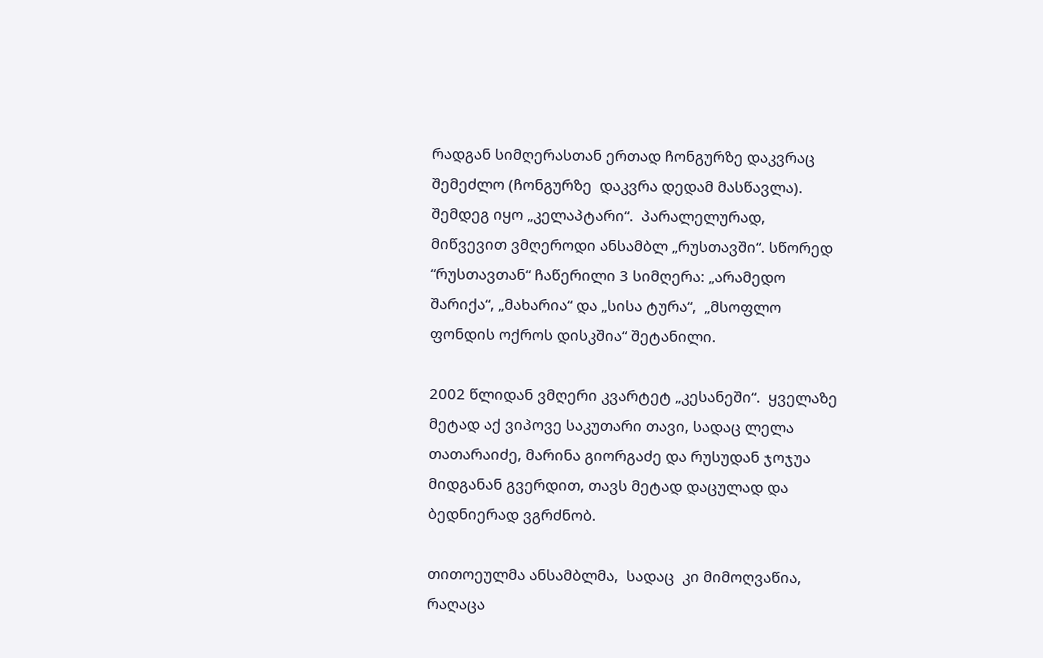რადგან სიმღერასთან ერთად ჩონგურზე დაკვრაც შემეძლო (ჩონგურზე  დაკვრა დედამ მასწავლა). შემდეგ იყო „კელაპტარი“.  პარალელურად,  მიწვევით ვმღეროდი ანსამბლ „რუსთავში“. სწორედ “რუსთავთან“ ჩაწერილი 3 სიმღერა: „არამედო შარიქა“, „მახარია“ და „სისა ტურა“,  „მსოფლო ფონდის ოქროს დისკშია“ შეტანილი.

2002 წლიდან ვმღერი კვარტეტ „კესანეში“.  ყველაზე მეტად აქ ვიპოვე საკუთარი თავი, სადაც ლელა თათარაიძე, მარინა გიორგაძე და რუსუდან ჯოჯუა მიდგანან გვერდით, თავს მეტად დაცულად და ბედნიერად ვგრძნობ.

თითოეულმა ანსამბლმა,  სადაც  კი მიმოღვაწია,  რაღაცა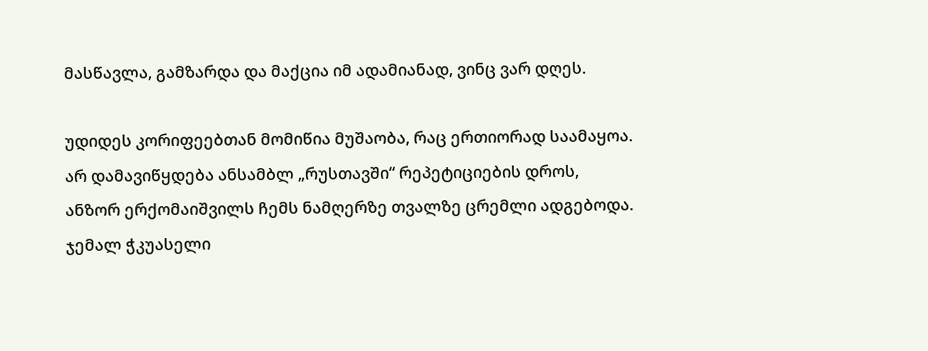მასწავლა, გამზარდა და მაქცია იმ ადამიანად, ვინც ვარ დღეს.

უდიდეს კორიფეებთან მომიწია მუშაობა, რაც ერთიორად საამაყოა. არ დამავიწყდება ანსამბლ „რუსთავში“ რეპეტიციების დროს, ანზორ ერქომაიშვილს ჩემს ნამღერზე თვალზე ცრემლი ადგებოდა. ჯემალ ჭკუასელი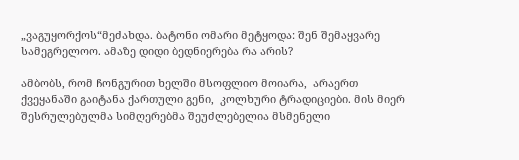„ვაგუყორქოს“მეძახდა. ბატონი ომარი მეტყოდა: შენ შემაყვარე სამეგრელოო. ამაზე დიდი ბედნიერება რა არის?

ამბობს, რომ ჩონგურით ხელში მსოფლიო მოიარა,  არაერთ ქვეყანაში გაიტანა ქართული გენი,  კოლხური ტრადიციები. მის მიერ შესრულებულმა სიმღერებმა შეუძლებელია მსმენელი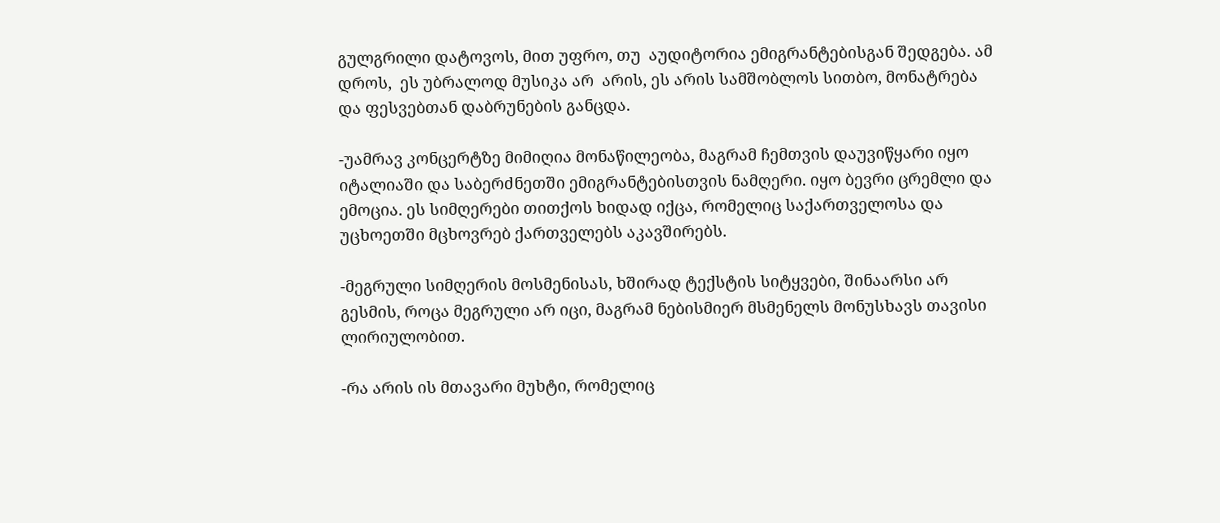გულგრილი დატოვოს, მით უფრო, თუ  აუდიტორია ემიგრანტებისგან შედგება. ამ დროს,  ეს უბრალოდ მუსიკა არ  არის, ეს არის სამშობლოს სითბო, მონატრება და ფესვებთან დაბრუნების განცდა.

-უამრავ კონცერტზე მიმიღია მონაწილეობა, მაგრამ ჩემთვის დაუვიწყარი იყო იტალიაში და საბერძნეთში ემიგრანტებისთვის ნამღერი. იყო ბევრი ცრემლი და ემოცია. ეს სიმღერები თითქოს ხიდად იქცა, რომელიც საქართველოსა და უცხოეთში მცხოვრებ ქართველებს აკავშირებს.

-მეგრული სიმღერის მოსმენისას, ხშირად ტექსტის სიტყვები, შინაარსი არ გესმის, როცა მეგრული არ იცი, მაგრამ ნებისმიერ მსმენელს მონუსხავს თავისი ლირიულობით.

-რა არის ის მთავარი მუხტი, რომელიც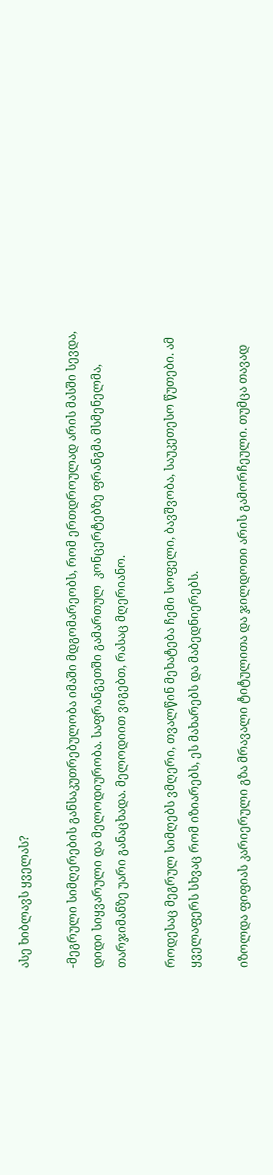ასე ხიბლავს ყველას?

-მეგრული სიმღერების განსაკუთრებულობა იმაში მდგომარეობს, რომ ერთდროულად არის მასში სევდა, დიდი სიყვარული და მელოდიურობა. საფრანგეთში გამართულ  კონცერტებზე ფრანგმა მსმენელმა, თარჯიმანზე უარი განაცხადა. მელოდიით ვიგებთ, რასაც მღერიანო.

როდესაც მეგრულ სიმღებს ვმღერი, თვალწინ მეხატება ჩემი სოფელი, ბავშვობა, საუკეთესო წუთები. ამ ყველაფერს სხვაც რომ იზიარებს, ეს მახარებს და მაბედნიერებს.

იზოლდა ფიფიას კარიერული გზა მრავალი ტიტულითა და ჯილდოთი არის გამორჩეული. თუმცა თავად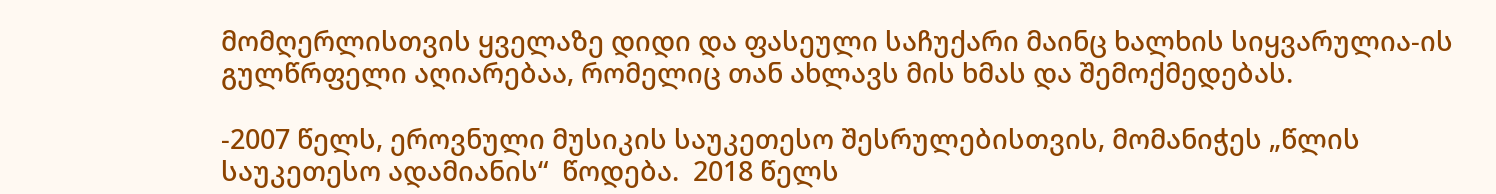მომღერლისთვის ყველაზე დიდი და ფასეული საჩუქარი მაინც ხალხის სიყვარულია-ის გულწრფელი აღიარებაა, რომელიც თან ახლავს მის ხმას და შემოქმედებას.

-2007 წელს, ეროვნული მუსიკის საუკეთესო შესრულებისთვის, მომანიჭეს „წლის საუკეთესო ადამიანის“  წოდება.  2018 წელს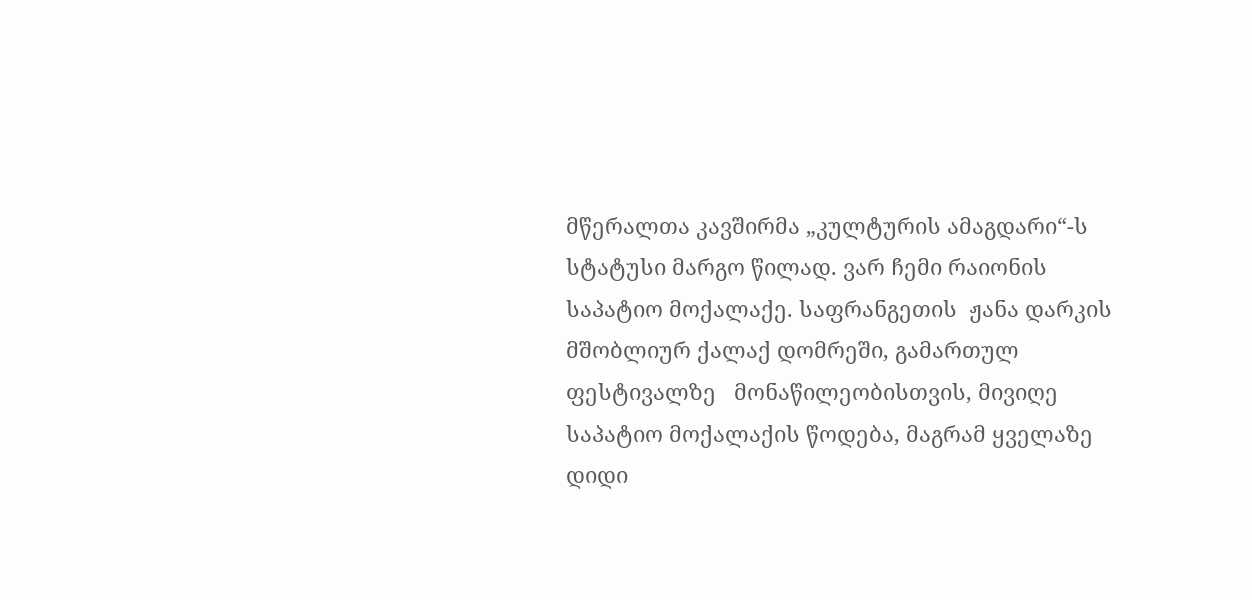მწერალთა კავშირმა „კულტურის ამაგდარი“-ს სტატუსი მარგო წილად. ვარ ჩემი რაიონის საპატიო მოქალაქე. საფრანგეთის  ჟანა დარკის მშობლიურ ქალაქ დომრეში, გამართულ ფესტივალზე   მონაწილეობისთვის, მივიღე საპატიო მოქალაქის წოდება, მაგრამ ყველაზე დიდი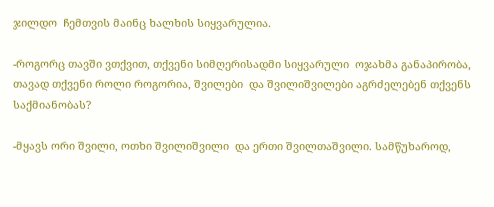ჯილდო  ჩემთვის მაინც ხალხის სიყვარულია.

-როგორც თავში ვთქვით, თქვენი სიმღერისადმი სიყვარული  ოჯახმა განაპირობა, თავად თქვენი როლი როგორია, შვილები  და შვილიშვილები აგრძელებენ თქვენს საქმიანობას?

-მყავს ორი შვილი, ოთხი შვილიშვილი  და ერთი შვილთაშვილი. სამწუხაროდ,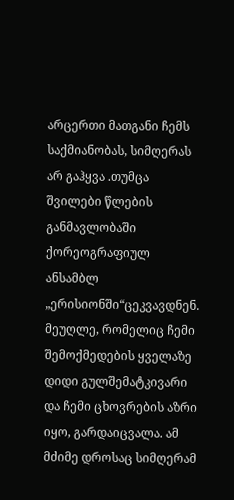არცერთი მათგანი ჩემს საქმიანობას, სიმღერას არ გაჰყვა .თუმცა შვილები წლების განმავლობაში ქორეოგრაფიულ ანსამბლ „ერისიონში“ცეკვავდნენ. მეუღლე, რომელიც ჩემი შემოქმედების ყველაზე დიდი გულშემატკივარი  და ჩემი ცხოვრების აზრი იყო, გარდაიცვალა. ამ მძიმე დროსაც სიმღერამ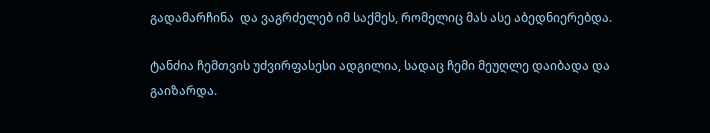გადამარჩინა  და ვაგრძელებ იმ საქმეს, რომელიც მას ასე აბედნიერებდა.

ტანძია ჩემთვის უძვირფასესი ადგილია, სადაც ჩემი მეუღლე დაიბადა და გაიზარდა.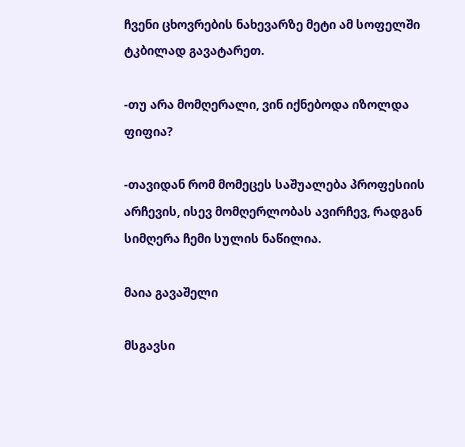ჩვენი ცხოვრების ნახევარზე მეტი ამ სოფელში  ტკბილად გავატარეთ.

-თუ არა მომღერალი, ვინ იქნებოდა იზოლდა ფიფია?

-თავიდან რომ მომეცეს საშუალება პროფესიის არჩევის, ისევ მომღერლობას ავირჩევ, რადგან სიმღერა ჩემი სულის ნაწილია.

მაია გავაშელი

მსგავსი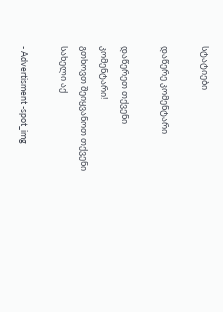სტატიები

დაწერე კომენტარი

დაწერეთ თქვენი კომენტარი!
გთხოვთ შეიყვანოთ თქვენი სახელი აქ

- Advertisment -spot_img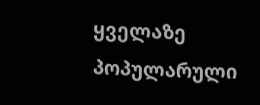ყველაზე პოპულარული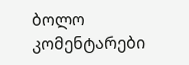ბოლო კომენტარები